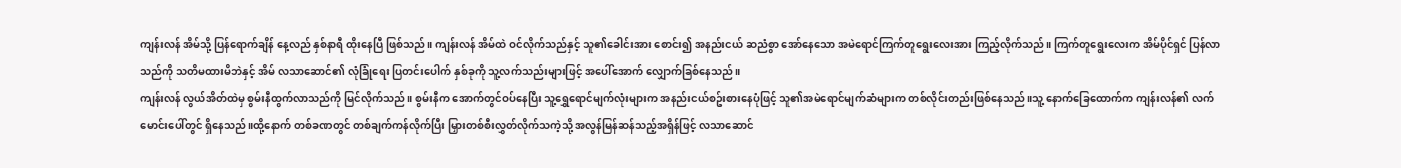ကျန်းလန် အိမ်သို့ ပြန်ရောက်ချိန် နေ့လည် နှစ်နာရီ ထိုးနေပြီ ဖြစ်သည်။ ကျန်းလန် အိမ်ထဲ ဝင်လိုက်သည်နှင့် သူ၏ခေါင်းအား စောင်း၍ အနည်းငယ် ဆညံစွာ အော်နေသော အမဲရောင်ကြက်တူရွေးလေးအား ကြည့်လိုက်သည်။ ကြက်တူရွေးလေးက အိမ်ပိုင်ရှင် ပြန်လာသည်ကို သတိမထားမိဘဲနှင့် အိမ် လသာဆောင်၏ လုံခြုံရေး ပြတင်းပေါက် နှစ်ခုကို သူ့လက်သည်းများဖြင့် အပေါ်အောက် လျှောက်ခြစ်နေသည်။
ကျန်းလန် လွယ်အိတ်ထဲမှ စွမ်းနီထွက်လာသည်ကို မြင်လိုက်သည်။ စွမ်းနီက အောက်တွင်ဝပ်နေပြီး သူ့ရွှေရောင်မျက်လုံးများက အနည်းငယ်စဥ်းစားနေပုံဖြင့် သူ၏အမဲရောင်မျက်ဆံများက တစ်လိုင်းတည်းဖြစ်နေသည်။သူ့ နောက်ခြေထောက်က ကျန်းလန်၏ လက်မောင်းပေါ်တွင် ရှိနေသည်။ထို့နောက် တစ်ခဏတွင် တစ်ချက်ကန်လိုက်ပြီး မြှားတစ်စီးလွှတ်လိုက်သကဲ့သို့ အလွန်မြန်ဆန်သည့်အရှိန်ဖြင့် လသာဆောင်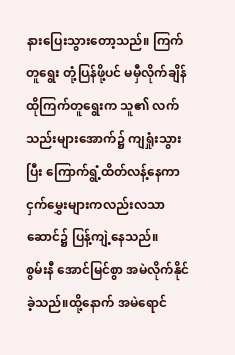နားပြေးသွားတော့သည်။ ကြက်တူရွေး တုံ့ပြန်ဖို့ပင် မမှီလိုက်ချိန် ထိုကြက်တူရွေးက သူ၏ လက်သည်းများအောက်၌ ကျရှုံးသွားပြီး ကြောက်ရွံ့ထိတ်လန့်နေကာ ငှက်မွှေးများကလည်းလသာဆောင်၌ ပြန့်ကျဲ့နေသည်။
စွမ်းနီ အောင်မြင်စွာ အမဲလိုက်နိုင်ခဲ့သည်။ထို့နောက် အမဲရောင်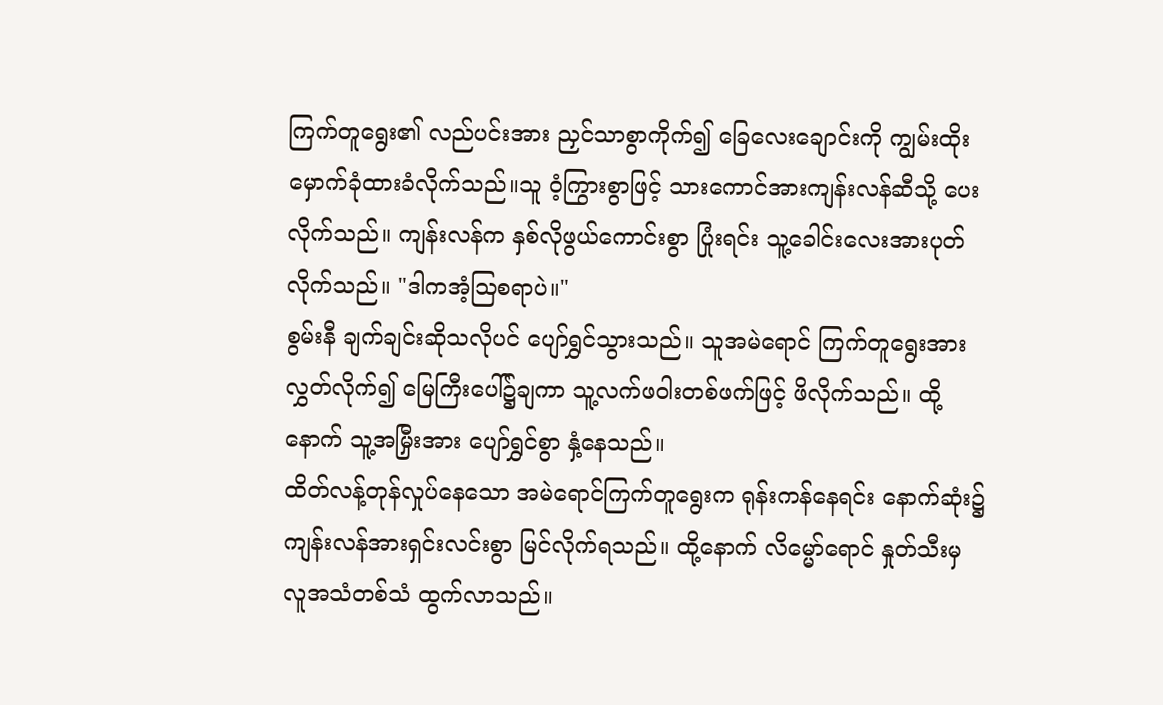ကြက်တူရွေး၏ လည်ပင်းအား ညှင်သာစွာကိုက်၍ ခြေလေးချောင်းကို ကျွမ်းထိုးမှောက်ခုံထားခံလိုက်သည်။သူ ဝံ့ကြွားစွာဖြင့် သားကောင်အားကျန်းလန်ဆီသို့ ပေးလိုက်သည်။ ကျန်းလန်က နှစ်လိုဖွယ်ကောင်းစွာ ပြုံးရင်း သူ့ခေါင်းလေးအားပုတ်လိုက်သည်။ "ဒါကအံ့ဩစရာပဲ။"
စွမ်းနီ ချက်ချင်းဆိုသလိုပင် ပျော်ရွှင်သွားသည်။ သူအမဲရောင် ကြက်တူရွေးအား လွှတ်လိုက်၍ မြေကြီးပေါ်၌ချကာ သူ့လက်ဖဝါးတစ်ဖက်ဖြင့် ဖိလိုက်သည်။ ထို့နောက် သူ့အမြှီးအား ပျော်ရွှင်စွာ နှံ့နေသည်။
ထိတ်လန့်တုန်လှုပ်နေသော အမဲရောင်ကြက်တူရွေးက ရုန်းကန်နေရင်း နောက်ဆုံး၌ ကျန်းလန်အားရှင်းလင်းစွာ မြင်လိုက်ရသည်။ ထို့နောက် လိမ္မော်ရောင် နှုတ်သီးမှ လူအသံတစ်သံ ထွက်လာသည်။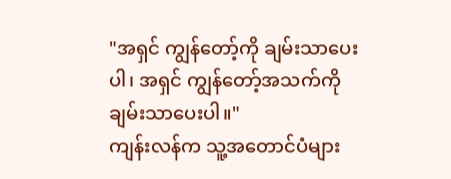"အရှင် ကျွန်တော့်ကို ချမ်းသာပေးပါ၊ အရှင် ကျွန်တော့်အသက်ကို ချမ်းသာပေးပါ။"
ကျန်းလန်က သူ့အတောင်ပံများ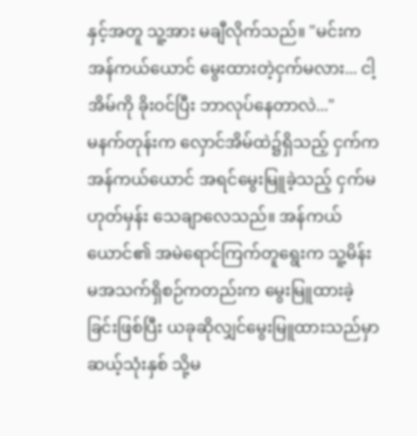နှင့်အတူ သူ့အား မချီလိုက်သည်။ "မင်းက အန်ကယ်ယောင် မွေးထားတဲ့ငှက်မလား... ငါ့အိမ်ကို ခိုးဝင်ပြီး ဘာလုပ်နေတာလဲ..."
မနက်တုန်းက လှောင်အိမ်ထဲ၌ရှိသည့် ငှက်က အန်ကယ်ယောင် အရင်မွေးမြူခဲ့သည့် ငှက်မဟုတ်မှန်း သေချာလေသည်။ အန်ကယ်ယောင်၏ အမဲရောင်ကြက်တူရွေးက သူ့မိန်းမအသက်ရှိစဉ်ကတည်းက မွေးမြူထားခဲ့ခြင်းဖြစ်ပြီး ယခုဆိုလျှင်မွေးမြူထားသည်မှာ ဆယ့်သုံးနှစ် သို့မ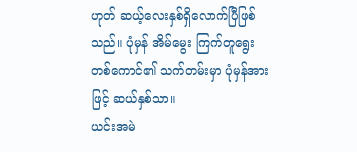ဟုတ် ဆယ့်လေးနှစ်ရှိလောက်ပြီဖြစ်သည်။ ပုံမှန် အိမ်မွေး ကြက်တူရွေးတစ်ကောင်၏ သက်တမ်းမှာ ပုံမှန်အားဖြင့် ဆယ်နှစ်သာ။
ယင်းအမဲ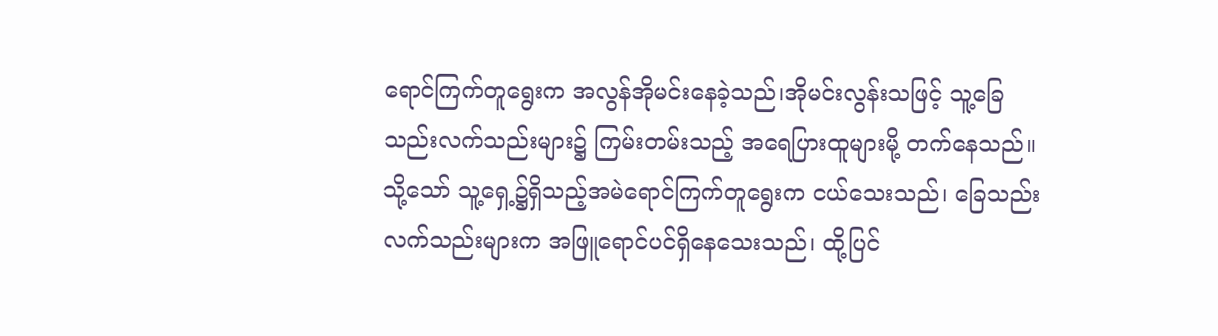ရောင်ကြက်တူရွေးက အလွန်အိုမင်းနေခဲ့သည်၊အိုမင်းလွန်းသဖြင့် သူ့ခြေသည်းလက်သည်းများ၌ ကြမ်းတမ်းသည့် အရေပြားထူများမို့ တက်နေသည်။
သို့သော် သူ့ရှေ့၌ရှိသည့်အမဲရောင်ကြက်တူရွေးက ငယ်သေးသည်၊ ခြေသည်းလက်သည်းများက အဖြူရောင်ပင်ရှိနေသေးသည်၊ ထို့ပြင်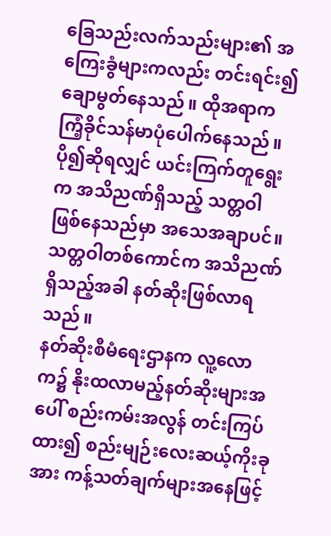ခြေသည်းလက်သည်းများ၏ အကြေးခွံများကလည်း တင်းရင်း၍ ချောမွတ်နေသည်။ ထိုအရာက ကြံ့ခိုင်သန်မာပုံပေါက်နေသည်။
ပို၍ဆိုရလျှင် ယင်းကြက်တူရွေးက အသိညဏ်ရှိသည့် သတ္တဝါဖြစ်နေသည်မှာ အသေအချာပင်။
သတ္တဝါတစ်ကောင်က အသိညဏ်ရှိသည့်အခါ နတ်ဆိုးဖြစ်လာရသည်။
နတ်ဆိုးစီမံရေးဌာနက လူ့လောက၌ နိုးထလာမည့်နတ်ဆိုးများအပေါ် စည်းကမ်းအလွန် တင်းကြပ်ထား၍ စည်းမျဉ်းလေးဆယ့်ကိုးခုအား ကန့်သတ်ချက်များအနေဖြင့်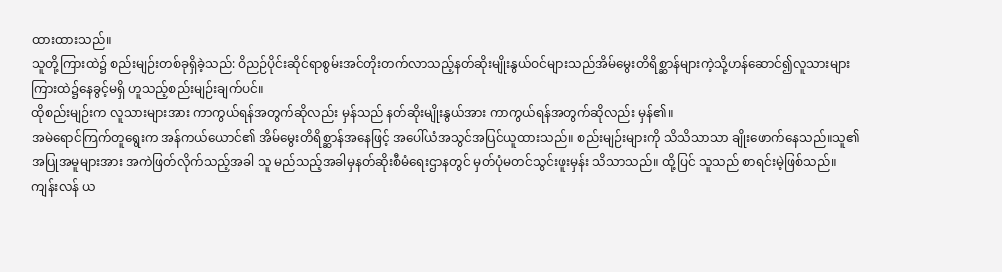ထားထားသည်။
သူတို့ကြားထဲ၌ စည်းမျဉ်းတစ်ခုရှိခဲ့သည်: ဝိညဉ်ပိုင်းဆိုင်ရာစွမ်းအင်တိုးတက်လာသည့်နတ်ဆိုးမျိုးနွယ်ဝင်များသည်အိမ်မွေးတိရိစ္ဆာန်များကဲ့သို့ဟန်ဆောင်၍လူသားများကြားထဲ၌နေခွင့်မရှိ ဟူသည့်စည်းမျဉ်းချက်ပင်။
ထိုစည်းမျဉ်းက လူသားများအား ကာကွယ်ရန်အတွက်ဆိုလည်း မှန်သည် နတ်ဆိုးမျိုးနွယ်အား ကာကွယ်ရန်အတွက်ဆိုလည်း မှန်၏။
အမဲရောင်ကြက်တူရွေးက အန်ကယ်ယောင်၏ အိမ်မွေးတိရိစ္ဆာန်အနေဖြင့် အပေါ်ယံအသွင်အပြင်ယူထားသည်။ စည်းမျဉ်းများကို သိသိသာသာ ချိုးဖောက်နေသည်။သူ၏ အပြုအမူများအား အကဲဖြတ်လိုက်သည့်အခါ သူ မည်သည့်အခါမှနတ်ဆိုးစီမံရေးဌာနတွင် မှတ်ပုံမတင်သွင်းဖူးမှန်း သိသာသည်။ ထို့ပြင် သူသည် စာရင်းမဲ့ဖြစ်သည်။
ကျန်းလန် ယ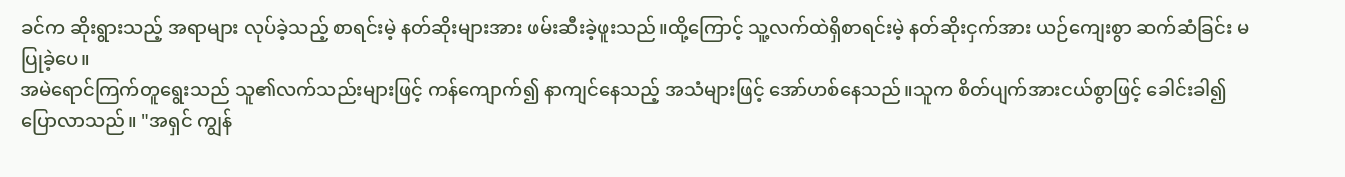ခင်က ဆိုးရွားသည့် အရာများ လုပ်ခဲ့သည့် စာရင်းမဲ့ နတ်ဆိုးများအား ဖမ်းဆီးခဲ့ဖူးသည်။ထို့ကြောင့် သူ့လက်ထဲရှိစာရင်းမဲ့ နတ်ဆိုးငှက်အား ယဉ်ကျေးစွာ ဆက်ဆံခြင်း မပြုခဲ့ပေ။
အမဲရောင်ကြက်တူရွေးသည် သူ၏လက်သည်းများဖြင့် ကန်ကျောက်၍ နာကျင်နေသည့် အသံများဖြင့် အော်ဟစ်နေသည်။သူက စိတ်ပျက်အားငယ်စွာဖြင့် ခေါင်းခါ၍ ပြောလာသည်။ "အရှင် ကျွန်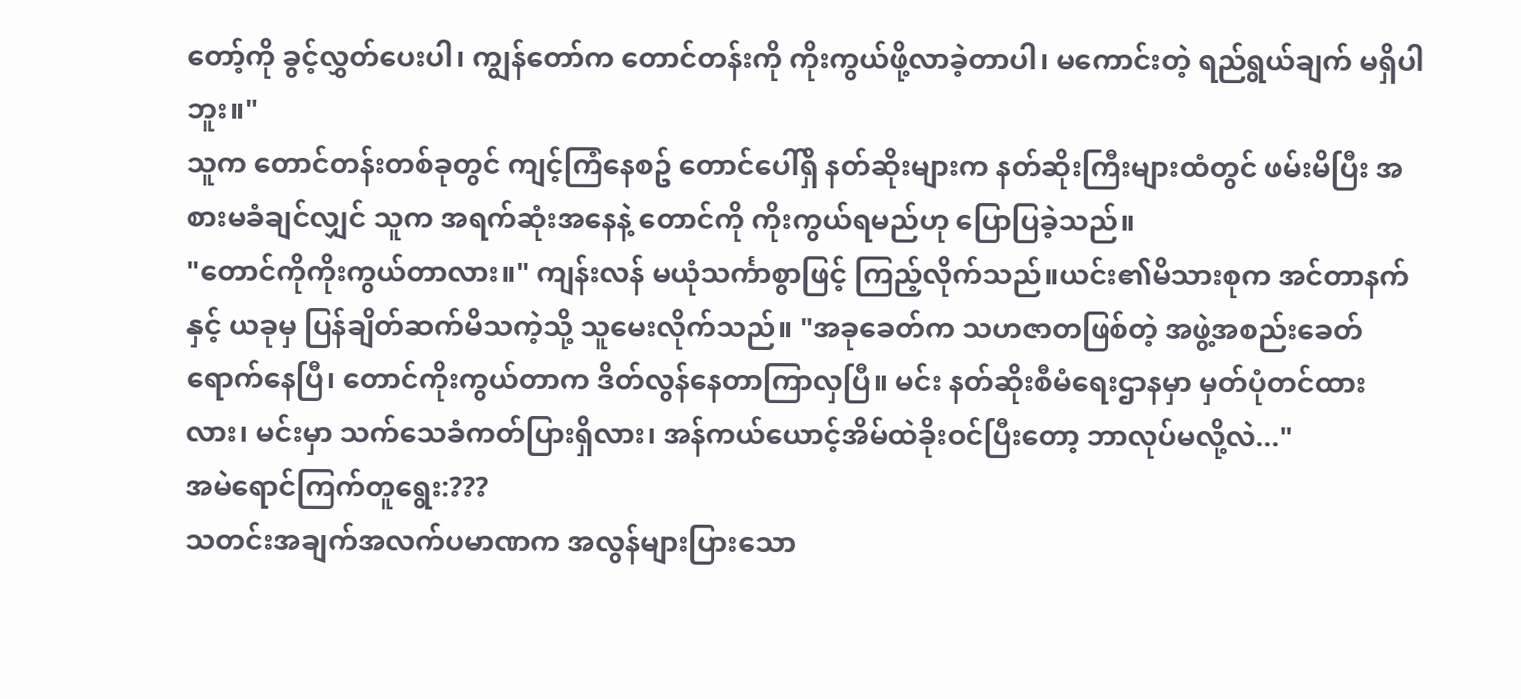တော့်ကို ခွင့်လွှတ်ပေးပါ၊ ကျွန်တော်က တောင်တန်းကို ကိုးကွယ်ဖို့လာခဲ့တာပါ၊ မကောင်းတဲ့ ရည်ရွယ်ချက် မရှိပါဘူး။"
သူက တောင်တန်းတစ်ခုတွင် ကျင့်ကြံနေစဥ် တောင်ပေါ်ရှိ နတ်ဆိုးများက နတ်ဆိုးကြီးများထံတွင် ဖမ်းမိပြီး အစားမခံချင်လျှင် သူက အရက်ဆုံးအနေနဲ့ တောင်ကို ကိုးကွယ်ရမည်ဟု ပြောပြခဲ့သည်။
"တောင်ကိုကိုးကွယ်တာလား။" ကျန်းလန် မယုံသင်္ကာစွာဖြင့် ကြည့်လိုက်သည်။ယင်း၏မိသားစုက အင်တာနက်နှင့် ယခုမှ ပြန်ချိတ်ဆက်မိသကဲ့သို့ သူမေးလိုက်သည်။ "အခုခေတ်က သဟဇာတဖြစ်တဲ့ အဖွဲ့အစည်းခေတ်ရောက်နေပြီ၊ တောင်ကိုးကွယ်တာက ဒိတ်လွန်နေတာကြာလှပြီ။ မင်း နတ်ဆိုးစီမံရေးဌာနမှာ မှတ်ပုံတင်ထားလား၊ မင်းမှာ သက်သေခံကတ်ပြားရှိလား၊ အန်ကယ်ယောင့်အိမ်ထဲခိုးဝင်ပြီးတော့ ဘာလုပ်မလို့လဲ..."
အမဲရောင်ကြက်တူရွေး:???
သတင်းအချက်အလက်ပမာဏက အလွန်များပြားသော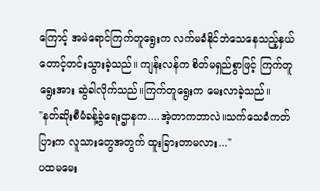ကြောင့် အမဲရောင်ကြက်တူရွေးက လက်မခံနိုင်ဘဲသေနေသည့်နှယ် တောင့်တင်းသွားခဲ့သည်။ ကျန်းလန်က စိတ်မရှည်စွာဖြင့် ကြက်တူရွေးအား ဆွဲခါလိုက်သည်။ကြက်တူရွေးက မေးလာခဲ့သည်။
"နတ်ဆိုးစီမံခန့်ခွဲရေးဌာနက....အဲ့တာကဘာလဲ။သက်သေခံကတ်ပြားက လူသားတွေအတွက် ထူးခြားတာမလား..."
ပထမမေး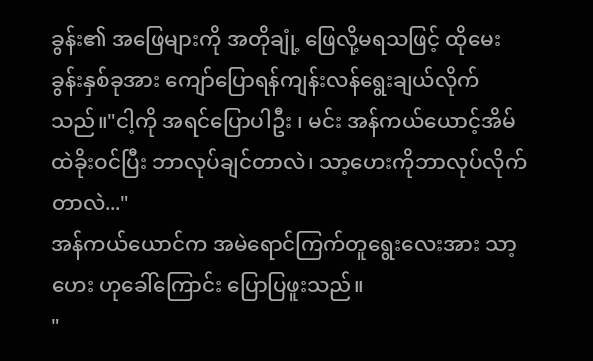ခွန်း၏ အဖြေများကို အတိုချုံ့ ဖြေလို့မရသဖြင့် ထိုမေးခွန်းနှစ်ခုအား ကျော်ပြောရန်ကျန်းလန်ရွေးချယ်လိုက်သည်။"ငါ့ကို အရင်ပြောပါဦး ၊ မင်း အန်ကယ်ယောင့်အိမ်ထဲခိုးဝင်ပြီး ဘာလုပ်ချင်တာလဲ၊ သာ့ဟေးကိုဘာလုပ်လိုက်တာလဲ..."
အန်ကယ်ယောင်က အမဲရောင်ကြက်တူရွေးလေးအား သာ့ဟေး ဟုခေါ်ကြောင်း ပြောပြဖူးသည်။
"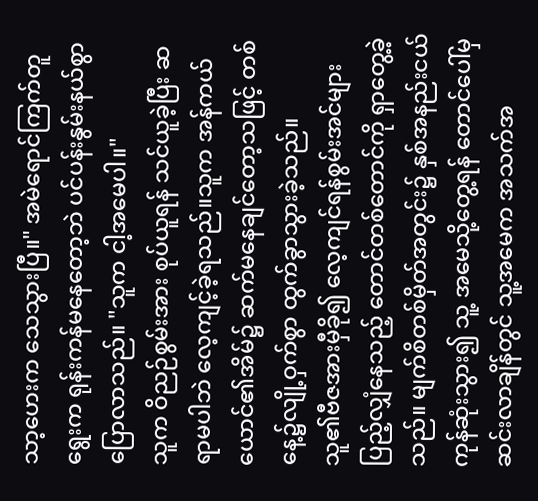သာ့ဟေးက သေသွားပြီ။" အမဲရောင်ကြက်တူရွေးက ရုန်းကန်မနေတော့ဘဲ ပင်ပန်းနွမ်းနယ်စွာ ပြောလာသည်။ "သူက ငါ့အမေပါ။"
သူက ဝိညဉ်စွမ်းအား စုပ်ယူရန် သင်ယူခဲ့ပြီး ဆရာမပါဘဲ လေ့ကျင့်ခဲ့ရသည်။သူက အန်ကယ်ယောင်၏အိမ်၌ ဆက်မနေချင်တော့သဖြင့် တစ်နေ့၌လျို့ဝှက်စွာ ထွက်ခွာသွားခဲ့သည်။
သူ၏ဗီဇအားမှီခို၍ လေ့ကျင်ရန်စွမ်းအင်များ ပြည့်လျှံနေသည့် တောင်တစ်တောင်ကို ရှာတွေ့ခဲ့သည်။ မျက်စိတစ်မှိတ်အတွင်း၌ နှစ်အနည်းငယ်ကုန်ဆုံးသွား၍ သူ့ အမေသို့တွေ့ရန် တောင်ပေါ်မှ ဆင်းလာချိန်တွင် သူ့အမေက အသက်အ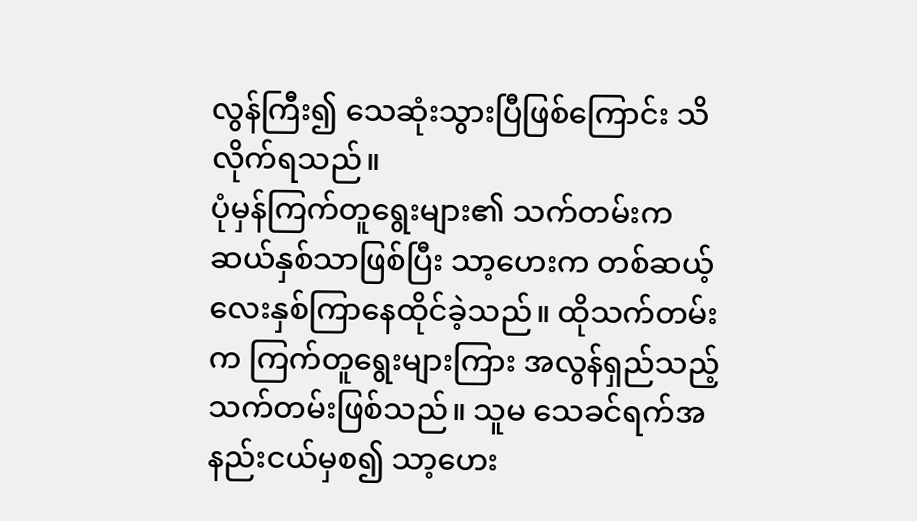လွန်ကြီး၍ သေဆုံးသွားပြီဖြစ်ကြောင်း သိလိုက်ရသည်။
ပုံမှန်ကြက်တူရွေးများ၏ သက်တမ်းက ဆယ်နှစ်သာဖြစ်ပြီး သာ့ဟေးက တစ်ဆယ့်လေးနှစ်ကြာနေထိုင်ခဲ့သည်။ ထိုသက်တမ်းက ကြက်တူရွေးများကြား အလွန်ရှည်သည့် သက်တမ်းဖြစ်သည်။ သူမ သေခင်ရက်အနည်းငယ်မှစ၍ သာ့ဟေး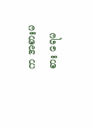က အစားမစား ရေမ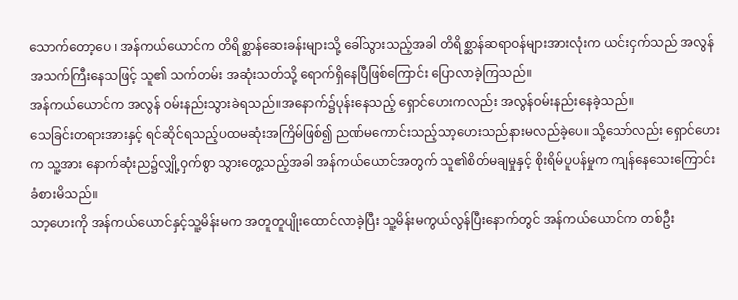သောက်တော့ပေ ၊ အန်ကယ်ယောင်က တိရိစ္ဆာန်ဆေးခန်းများသို့ ခေါ်သွားသည့်အခါ တိရိစ္ဆာန်ဆရာဝန်များအားလုံးက ယင်းငှက်သည် အလွန်အသက်ကြီးနေသဖြင့် သူ၏ သက်တမ်း အဆုံးသတ်သို့ ရောက်ရှိနေပြီဖြစ်ကြောင်း ပြောလာခဲ့ကြသည်။
အန်ကယ်ယောင်က အလွန် ဝမ်းနည်းသွားခဲရသည်။အနောက်၌ပုန်းနေသည့် ရှောင်ဟေးကလည်း အလွန်ဝမ်းနည်းနေခဲ့သည်။
သေခြင်းတရားအားနှင့် ရင်ဆိုင်ရသည့်ပထမဆုံးအကြိမ်ဖြစ်၍ ညဏ်မကောင်းသည့်သာ့ဟေးသည်နားမလည်ခဲ့ပေ။ သို့သော်လည်း ရှောင်ဟေးက သူ့အား နောက်ဆုံးည၌လျှို့ဝှက်စွာ သွားတွေ့သည့်အခါ အန်ကယ်ယောင်အတွက် သူ၏စိတ်မချမှုနှင့် စိုးရိမ်ပူပန်မှုက ကျန်နေသေးကြောင်း ခံစားမိသည်။
သာ့ဟေးကို အန်ကယ်ယောင်နှင့်သူ့မိန်းမက အတူတူပျိုးထောင်လာခဲ့ပြီး သူ့မိန်းမကွယ်လွန်ပြီးနောက်တွင် အန်ကယ်ယောင်က တစ်ဦး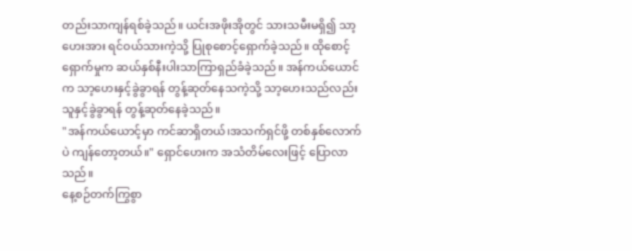တည်းသာကျန်ရစ်ခဲ့သည်။ ယင်းအဖိုးအိုတွင် သားသမီးမရှိ၍ သာ့ဟေးအား ရင်ဝယ်သားကဲ့သို့ ပြုစုစောင့်ရှောက်ခဲ့သည်။ ထိုစောင့်ရှောက်မှုက ဆယ်နှစ်နီးပါးသာကြာရှည်ခံခဲ့သည်။ အန်ကယ်ယောင်က သာ့ဟေးနှင့်ခွဲခွာရန် တွန့်ဆုတ်နေသကဲ့သို့ သာ့ဟေးသည်လည်းသူနှင့်ခွဲခွာရန် တွန့်ဆုတ်နေခဲ့သည်။
"အန်ကယ်ယောင့်မှာ ကင်ဆာရှိတယ်၊အသက်ရှင်ဖို့ တစ်နှစ်လောက်ပဲ ကျန်တော့တယ်။" ရှောင်ဟေးက အသံတိမ်လေးဖြင့် ပြောလာသည်။
နေ့စဉ်တက်ကြွစွာ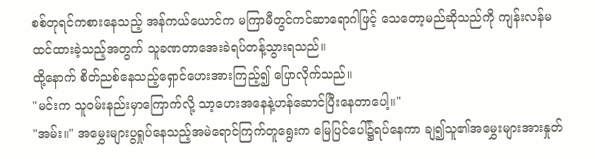စစ်တုရင်ကစားနေသည့် အန်ကယ်ယောင်က မကြာမီတွင်ကင်ဆာရောဂါဖြင့် သေတော့မည်ဆိုသည်ကို ကျန်းလန်မထင်ထားခဲ့သည့်အတွက် သူခဏတာအေးခဲရပ်တန့်သွားရသည်။
ထို့နောက် စိတ်ညစ်နေသည့်ရှောင်ဟေးအားကြည့်၍ ပြောလိုက်သည်။
"မင်းက သူဝမ်းနည်းမှာကြောက်လို့ သာ့ဟေးအနေနဲ့ဟန်ဆောင်ပြီးနေတာပေါ့။"
"အမ်း။" အမွှေးများပွရှုပ်နေသည့်အမဲရောင်ကြက်တူရွေးက မြေပြင်ပေါ်၌ရပ်နေကာ ချ၍သူ၏အမွှေးများအားနှုတ်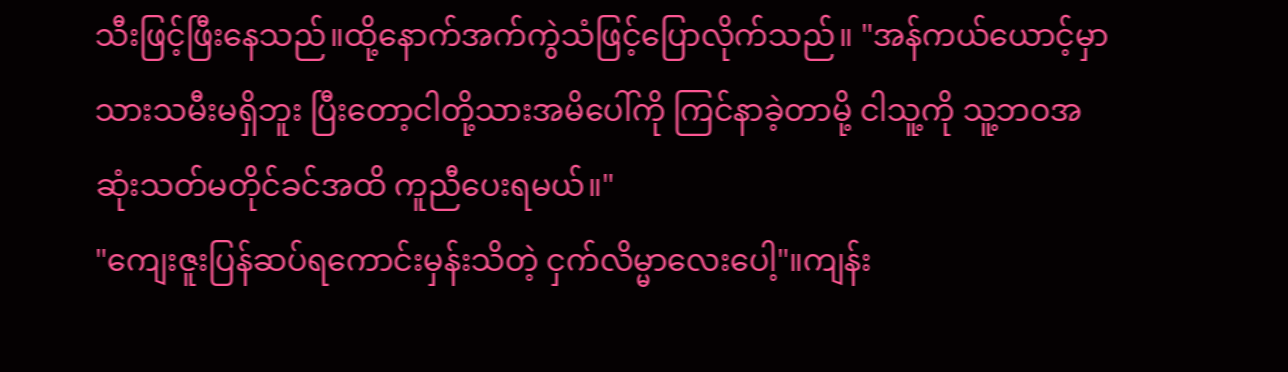သီးဖြင့်ဖြီးနေသည်။ထို့နောက်အက်ကွဲသံဖြင့်ပြောလိုက်သည်။ "အန်ကယ်ယောင့်မှာ သားသမီးမရှိဘူး ပြီးတော့ငါတို့သားအမိပေါ်ကို ကြင်နာခဲ့တာမို့ ငါသူ့ကို သူ့ဘဝအဆုံးသတ်မတိုင်ခင်အထိ ကူညီပေးရမယ်။"
"ကျေးဇူးပြန်ဆပ်ရကောင်းမှန်းသိတဲ့ ငှက်လိမ္မာလေးပေါ့"။ကျန်း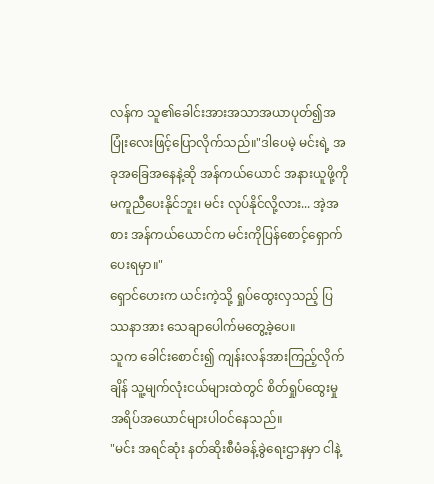လန်က သူ၏ခေါင်းအားအသာအယာပုတ်၍အပြုံးလေးဖြင့်ပြောလိုက်သည်။"ဒါပေမဲ့ မင်းရဲ့ အခုအခြေအနေနဲ့ဆို အန်ကယ်ယောင် အနားယူဖို့ကို မကူညီပေးနိုင်ဘူး၊ မင်း လုပ်နိုင်လို့လား... အဲ့အစား အန်ကယ်ယောင်က မင်းကိုပြန်စောင့်ရှောက်ပေးရမှာ။"
ရှောင်ဟေးက ယင်းကဲ့သို့ ရှုပ်ထွေးလှသည့် ပြဿနာအား သေချာပေါက်မတွေ့ခဲ့ပေ။
သူက ခေါင်းစောင်း၍ ကျန်းလန်အားကြည့်လိုက်ချိန် သူ့မျက်လုံးငယ်များထဲတွင် စိတ်ရှုပ်ထွေးမှုအရိပ်အယောင်များပါဝင်နေသည်။
"မင်း အရင်ဆုံး နတ်ဆိုးစီမံခန့်ခွဲရေးဌာနမှာ ငါနဲ့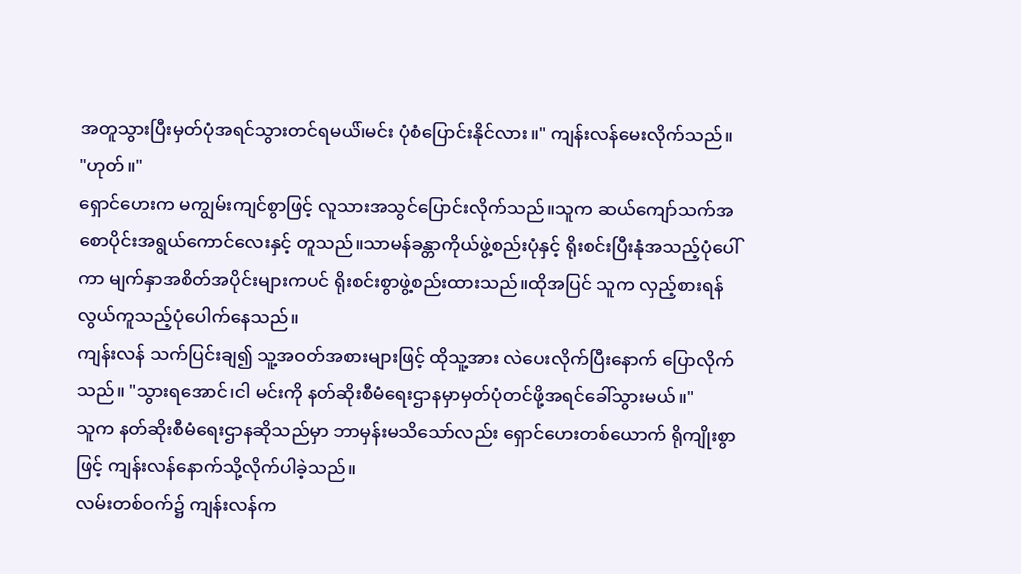အတူသွားပြီးမှတ်ပုံအရင်သွားတင်ရမယ်၊်မင်း ပုံစံပြောင်းနိုင်လား။" ကျန်းလန်မေးလိုက်သည်။
"ဟုတ်။"
ရှောင်ဟေးက မကျွမ်းကျင်စွာဖြင့် လူသားအသွင်ပြောင်းလိုက်သည်။သူက ဆယ်ကျော်သက်အစောပိုင်းအရွယ်ကောင်လေးနှင့် တူသည်။သာမန်ခန္တာကိုယ်ဖွဲ့စည်းပုံနှင့် ရိုးစင်းပြီးနုံအသည့်ပုံပေါ်ကာ မျက်နှာအစိတ်အပိုင်းများကပင် ရိုးစင်းစွာဖွဲ့စည်းထားသည်။ထိုအပြင် သူက လှည့်စားရန်လွယ်ကူသည့်ပုံပေါက်နေသည်။
ကျန်းလန် သက်ပြင်းချ၍ သူ့အဝတ်အစားများဖြင့် ထိုသူ့အား လဲပေးလိုက်ပြီးနောက် ပြောလိုက်သည်။ "သွားရအောင်၊ငါ မင်းကို နတ်ဆိုးစီမံရေးဌာနမှာမှတ်ပုံတင်ဖို့အရင်ခေါ်သွားမယ်။"
သူက နတ်ဆိုးစီမံရေးဌာနဆိုသည်မှာ ဘာမှန်းမသိသော်လည်း ရှောင်ဟေးတစ်ယောက် ရိုကျိုးစွာဖြင့် ကျန်းလန်နောက်သို့လိုက်ပါခဲ့သည်။
လမ်းတစ်ဝက်၌ ကျန်းလန်က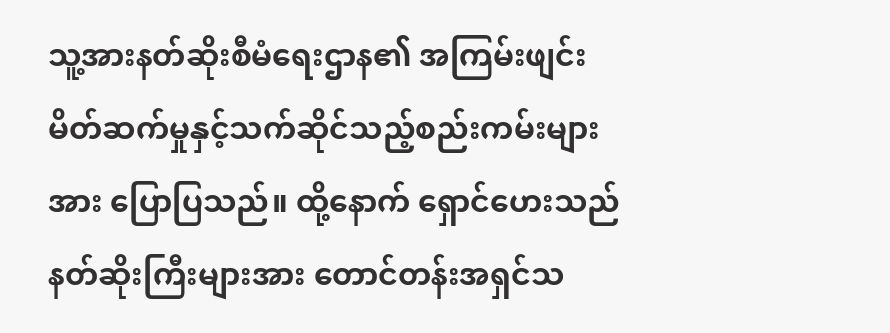သူ့အားနတ်ဆိုးစီမံရေးဌာန၏ အကြမ်းဖျင်း မိတ်ဆက်မှုနှင့်သက်ဆိုင်သည့်စည်းကမ်းများအား ပြောပြသည်။ ထို့နောက် ရှောင်ဟေးသည် နတ်ဆိုးကြီးများအား တောင်တန်းအရှင်သ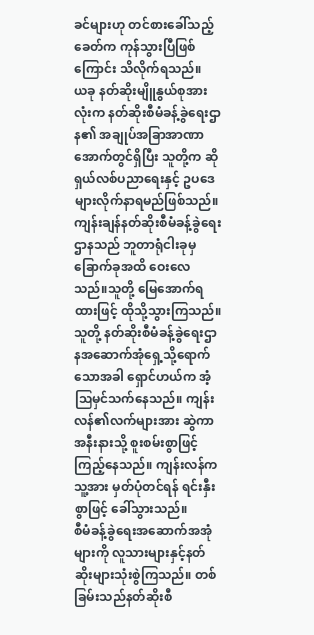ခင်များဟု တင်စားခေါ်သည့်ခေတ်က ကုန်သွားပြီဖြစ်ကြောင်း သိလိုက်ရသည်။
ယခု နတ်ဆိုးမျိူနွယ်စုအားလုံးက နတ်ဆိုးစီမံခန့်ခွဲရေးဌာန၏ အချုပ်အခြာအာဏာအောက်တွင်ရှိပြီး သူတို့က ဆိုရှယ်လစ်ပညာရေးနှင့် ဥပဒေများလိုက်နာရမည်ဖြစ်သည်။ကျန်းချန်နတ်ဆိုးစီမံခန့်ခွဲရေးဌာနသည် ဘူတာရုံငါးခုမှခြောက်ခုအထိ ဝေးလေသည်။သူတို့ မြေအောက်ရထားဖြင့် ထိုသို့သွားကြသည်။သူတို့ နတ်ဆိုးစီမံခန့်ခွဲရေးဌာနအဆောက်အုံရှေ့သို့ရောက်သောအခါ ရှောင်ဟယ်က အံ့ဩမှင်သက်နေသည်။ ကျန်းလန်၏လက်များအား ဆွဲကာအနီးနားသို့ စူးစမ်းစွာဖြင့် ကြည့်နေသည်။ ကျန်းလန်က သူ့အား မှတ်ပုံတင်ရန် ရင်းနှီးစွာဖြင့် ခေါ်သွားသည်။
စီမံခန့်ခွဲရေးအဆောက်အအုံများကို လူသားများနှင့်နတ်ဆိုးများသုံးစွဲကြသည်။ တစ်ခြမ်းသည်နတ်ဆိုးစီ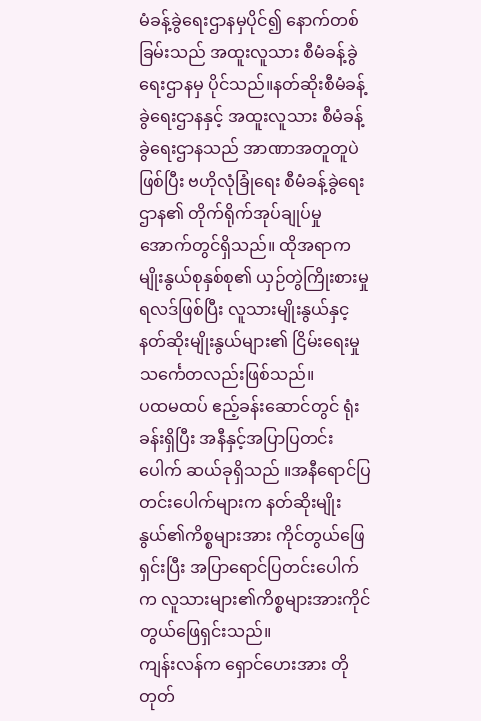မံခန့်ခွဲရေးဌာနမှပိုင်၍ နောက်တစ်ခြမ်းသည် အထူးလူသား စီမံခန့်ခွဲ ရေးဌာနမှ ပိုင်သည်။နတ်ဆိုးစီမံခန့်ခွဲရေးဌာနနှင့် အထူးလူသား စီမံခန့်ခွဲရေးဌာနသည် အာဏာအတူတူပဲဖြစ်ပြီး ဗဟိုလုံခြုံရေး စီမံခန့်ခွဲရေးဌာန၏ တိုက်ရိုက်အုပ်ချုပ်မှုအောက်တွင်ရှိသည်။ ထိုအရာက မျိုးနွယ်စုနှစ်စု၏ ယှဉ်တွဲကြိုးစားမှုရလဒ်ဖြစ်ပြီး လူသားမျိုးနွယ်နှင့နတ်ဆိုးမျိုးနွယ်များ၏ ငြိမ်းရေးမှု သင်္ကေတလည်းဖြစ်သည်။
ပထမထပ် ဧည့်ခန်းဆောင်တွင် ရုံးခန်းရှိပြီး အနီနှင့်အပြာပြတင်းပေါက် ဆယ်ခုရှိသည် ။အနီရောင်ပြတင်းပေါက်များက နတ်ဆိုးမျိုးနွယ်၏ကိစ္စများအား ကိုင်တွယ်ဖြေရှင်းပြီး အပြာရောင်ပြတင်းပေါက်က လူသားများ၏ကိစ္စများအားကိုင်တွယ်ဖြေရှင်းသည်။
ကျန်းလန်က ရှောင်ဟေးအား တိုတုတ်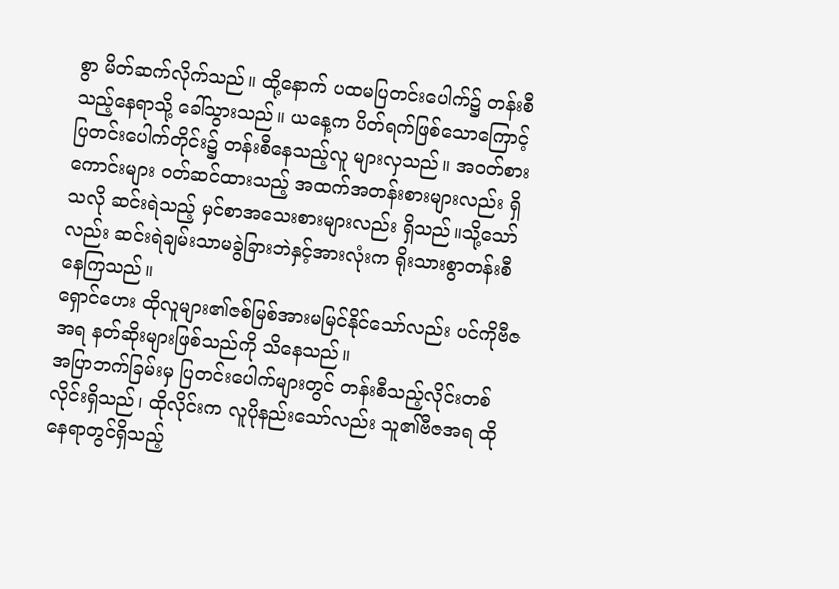စွာ မိတ်ဆက်လိုက်သည်။ ထို့နောက် ပထမပြတင်းပေါက်၌ တန်းစီသည့်နေရာသို့ ခေါ်သွားသည်။ ယနေ့က ပိတ်ရက်ဖြစ်သောကြောင့် ပြတင်းပေါက်တိုင်း၌ တန်းစီနေသည့်လူ များလှသည်။ အဝတ်စားကောင်းများ ဝတ်ဆင်ထားသည့် အထက်အတန်းစားများလည်း ရှိသလို ဆင်းရဲသည့် မှင်စာအသေးစားများလည်း ရှိသည်။သို့သော်လည်း ဆင်းရဲချမ်းသာမခွဲခြားဘဲနှင့်အားလုံးက ရိုးသားစွာတန်းစီနေကြသည်။
ရှောင်ဟေး ထိုလူများ၏ဇစ်မြစ်အားမမြင်နိုင်သော်လည်း ပင်ကိုဗီဇအရ နတ်ဆိုးများဖြစ်သည်ကို သိနေသည်။
အပြာဘက်ခြမ်းမှ ပြတင်းပေါက်များတွင် တန်းစီသည့်လိုင်းတစ်လိုင်းရှိသည်၊ ထိုလိုင်းက လူပိုနည်းသော်လည်း သူ၏ဗီဇအရ ထိုနေရာတွင်ရှိသည့်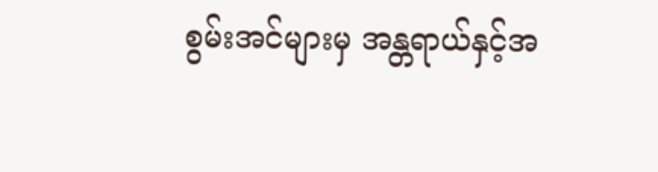စွမ်းအင်များမှ အန္တရာယ်နှင့်အ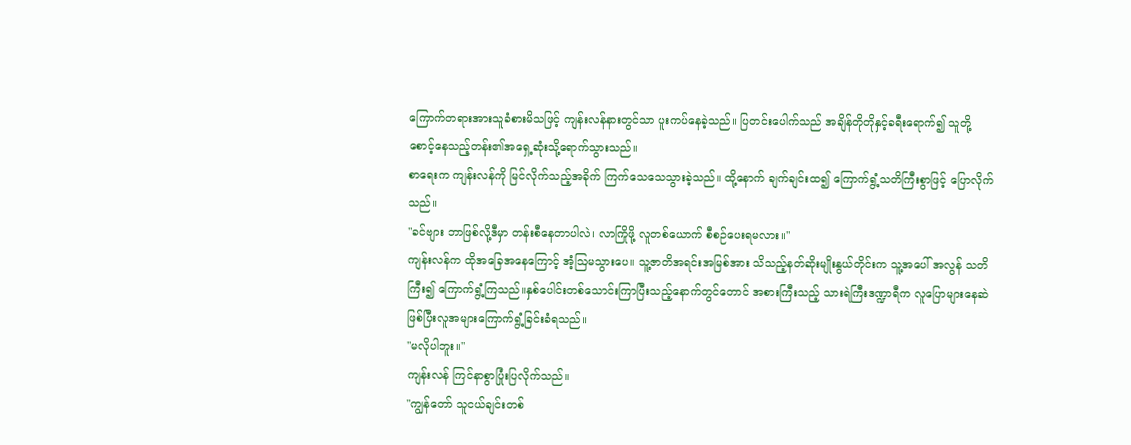ကြောက်တရားအားသူခံစားမိသဖြင့် ကျန်းလန်နားတွင်သာ ပူးကပ်နေခဲ့သည်။ ပြတင်းပေါက်သည် အချိန်တိုတိုနှင့်ခရီးရောက်၍ သူတို့ စောင့်နေသည့်တန်း၏အရှေ့ဆုံးသို့ရောက်သွားသည်။
စာရေးက ကျန်းလန်ကို မြင်လိုက်သည့်အခိုက် ကြက်သေသေသွားခဲ့သည်။ ထို့နောက် ချက်ချင်းထ၍ ကြောက်ရွံ့သတိကြီးစွာဖြင့် ပြောလိုက်သည်။
"ခင်ဗျား ဘာဖြစ်လို့ဒီမှာ တန်းစီနေတာပါလဲ၊ လာကြိုဖို့ လူတစ်ယောက် စီစဉ်ပေးရမလား။"
ကျန်းလန်က ထိုအခြေအနေကြောင့် အံ့ဩမသွားပေ။ သူ့ဇာတိအရင်းအမြစ်အား သိသည့်နတ်ဆိုးမျိုးနွယ်တိုင်းက သူ့အပေါ် အလွန် သတိကြီး၍ ကြောက်ရွံ့ကြသည်။နှစ်ပေါင်းတစ်သောင်းကြာပြီးသည့်နောက်တွင်တောင် အစားကြီးသည့် သားရဲကြီးဒဏ္ဍာရီက လူပြောများနေဆဲဖြစ်ပြီးလူအများကြောက်ရွံ့ခြင်းခံရသည်။
"မလိုပါဘူး။"
ကျန်းလန် ကြင်နာစွာပြုံးပြလိုက်သည်။
"ကျွန်တော် သူငယ်ချင်းတစ်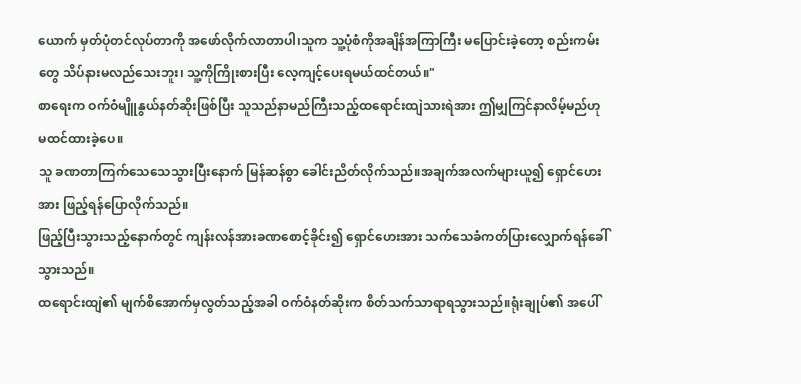ယောက် မှတ်ပုံတင်လုပ်တာကို အဖော်လိုက်လာတာပါ၊သူက သူ့ပုံစံကိုအချိန်အကြာကြီး မပြောင်းခဲ့တော့ စည်းကမ်းတွေ သိပ်နားမလည်သေးဘူး၊ သူ့ကိုကြိုးစားပြီး လေ့ကျင့်ပေးရမယ်ထင်တယ်။"
စာရေးက ဝက်ဝံမျိူနွယ်နတ်ဆိုးဖြစ်ပြီး သူသည်နာမည်ကြီးသည့်ထရောင်းထျဲသားရဲအား ဤမျှကြင်နာလိမ့်မည်ဟု မထင်ထားခဲ့ပေ။
သူ ခဏတာကြက်သေသေသွားပြီးနောက် မြန်ဆန်စွာ ခေါင်းညိတ်လိုက်သည်။အချက်အလက်များယူ၍ ရှောင်ဟေးအား ဖြည့်ရန်ပြောလိုက်သည်။
ဖြည့်ပြီးသွားသည့်နောက်တွင် ကျန်းလန်အားခဏစောင့်ခိုင်း၍ ရှောင်ဟေးအား သက်သေခံကတ်ပြားလျှောက်ရန်ခေါ်သွားသည်။
ထရောင်းထျဲ၏ မျက်စိအောက်မှလွတ်သည့်အခါ ဝက်ဝံနတ်ဆိုးက စိတ်သက်သာရာရသွားသည်။ရုံးချုပ်၏ အပေါ်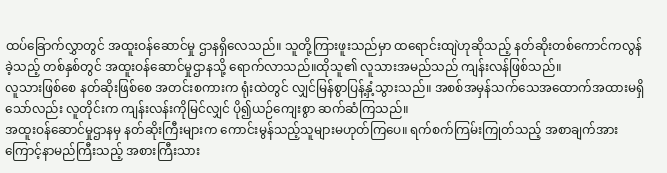ထပ်ခြောက်လွှာတွင် အထူးဝန်ဆောင်မှု ဌာနရှိလေသည်။ သူတို့ကြားဖူးသည်မှာ ထရောင်းထျဲဟုဆိုသည့် နတ်ဆိုးတစ်ကောင်ကလွန်ခဲ့သည့် တစ်နှစ်တွင် အထူးဝန်ဆောင်မှုဌာနသို့ ရောက်လာသည်။ထိုသူ၏ လူသားအမည်သည် ကျန်းလန်ဖြစ်သည်။
လူသားဖြစ်စေ နတ်ဆိုးဖြစ်စေ အတင်းစကားက ရုံးထဲတွင် လျှင်မြန်စွာပြန့်နှံ့သွားသည်။ အစစ်အမှန်သက်သေအထောက်အထားမရှိသော်လည်း လူတိုင်းက ကျန်းလန်းကိုမြင်လျှင် ပို၍ယဉ်ကျေးစွာ ဆက်ဆံကြသည်။
အထူးဝန်ဆောင်မှုဌာနမှ နတ်ဆိုးကြီးများက ကောင်းမွန်သည့်သူများမဟုတ်ကြပေ။ ရက်စက်ကြမ်းကြုတ်သည့် အစာချက်အားကြောင့်နာမည်ကြီးသည့် အစားကြီးသား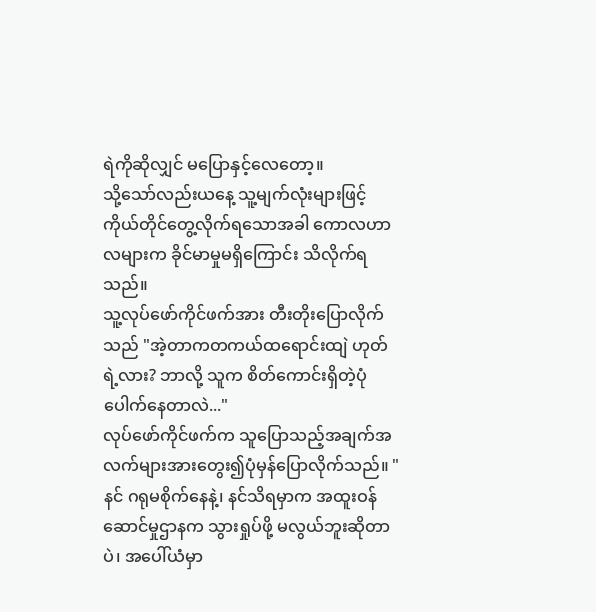ရဲကိုဆိုလျှင် မပြောနှင့်လေတော့။
သို့သော်လည်းယနေ့ သူ့မျက်လုံးများဖြင့် ကိုယ်တိုင်တွေ့လိုက်ရသောအခါ ကောလဟာလများက ခိုင်မာမှုမရှိကြောင်း သိလိုက်ရသည်။
သူ့လုပ်ဖော်ကိုင်ဖက်အား တီးတိုးပြောလိုက်သည် "အဲ့တာကတကယ်ထရောင်းထျဲ ဟုတ်ရဲ့လား? ဘာလို့ သူက စိတ်ကောင်းရှိတဲ့ပုံပေါက်နေတာလဲ..."
လုပ်ဖော်ကိုင်ဖက်က သူပြောသည့်အချက်အလက်များအားတွေး၍ပုံမှန်ပြောလိုက်သည်။ "နင် ဂရုမစိုက်နေနဲ့၊ နင်သိရမှာက အထူးဝန်ဆောင်မှုဌာနက သွားရှုပ်ဖို့ မလွယ်ဘူးဆိုတာပဲ၊ အပေါ်ယံမှာ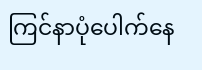ကြင်နာပုံပေါက်နေ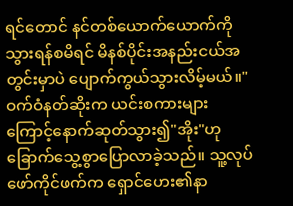ရင်တောင် နင်တစ်ယောက်ယောက်ကိုသွားရန်စမိရင် မိနစ်ပိုင်းအနည်းငယ်အတွင်းမှာပဲ ပျောက်ကွယ်သွားလိမ့်မယ်။"
ဝက်ဝံနတ်ဆိုးက ယင်းစကားများကြောင့်နောက်ဆုတ်သွား၍"အိုး"ဟုခြောက်သွေ့စွာပြောလာခဲ့သည်။ သူ့လုပ်ဖော်ကိုင်ဖက်က ရှောင်ဟေး၏နာ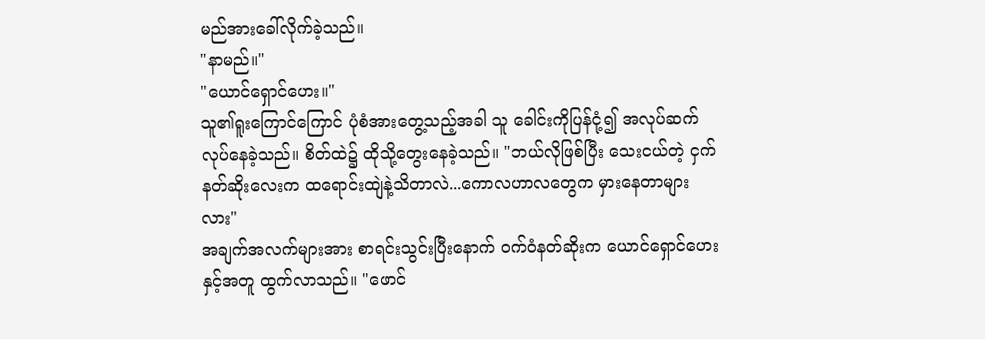မည်အားခေါ်လိုက်ခဲ့သည်။
"နာမည်။"
"ယောင်ရှောင်ဟေး။"
သူ၏ရူးကြောင်ကြောင် ပုံစံအားတွေ့သည့်အခါ သူ ခေါင်းကိုပြန်ငုံ့၍ အလုပ်ဆက်လုပ်နေခဲ့သည်။ စိတ်ထဲ၌ ထိုသို့တွေးနေခဲ့သည်။ "ဘယ်လိုဖြစ်ပြီး သေးငယ်တဲ့ ငှက်နတ်ဆိုးလေးက ထရောင်းထျဲနဲ့သိတာလဲ...ကောလဟာလတွေက မှားနေတာများလား"
အချက်အလက်များအား စာရင်းသွင်းပြီးနောက် ဝက်ဝံနတ်ဆိုးက ယောင်ရှောင်ဟေးနှင့်အတူ ထွက်လာသည်။ "ဖောင်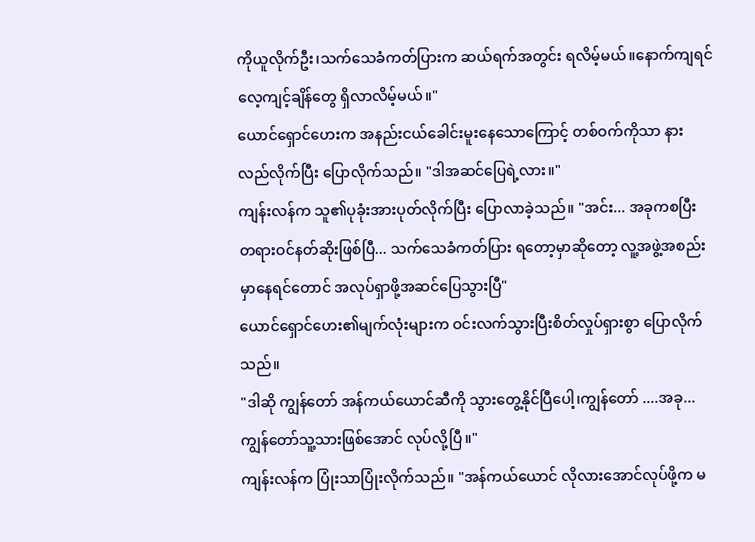ကိုယူလိုက်ဦး၊သက်သေခံကတ်ပြားက ဆယ်ရက်အတွင်း ရလိမ့်မယ်။နောက်ကျရင် လေ့ကျင့်ချိန်တွေ ရှိလာလိမ့်မယ်။"
ယောင်ရှောင်ဟေးက အနည်းငယ်ခေါင်းမူးနေသောကြောင့် တစ်ဝက်ကိုသာ နားလည်လိုက်ပြီး ပြောလိုက်သည်။ "ဒါအဆင်ပြေရဲ့လား။"
ကျန်းလန်က သူ၏ပုခုံးအားပုတ်လိုက်ပြီး ပြောလာခဲ့သည်။ "အင်း... အခုကစပြီး တရားဝင်နတ်ဆိုးဖြစ်ပြီ... သက်သေခံကတ်ပြား ရတော့မှာဆိုတော့ လူ့အဖွဲ့အစည်းမှာနေရင်တောင် အလုပ်ရှာဖို့အဆင်ပြေသွားပြီ"
ယောင်ရှောင်ဟေး၏မျက်လုံးများက ဝင်းလက်သွားပြီးစိတ်လှုပ်ရှားစွာ ပြောလိုက်သည်။
"ဒါဆို ကျွန်တော် အန်ကယ်ယောင်ဆီကို သွားတွေ့နိုင်ပြီပေါ့၊ကျွန်တော် ....အခု... ကျွန်တော်သူ့သားဖြစ်အောင် လုပ်လို့ပြီ။"
ကျန်းလန်က ပြုံးသာပြုံးလိုက်သည်။ "အန်ကယ်ယောင် လိုလားအောင်လုပ်ဖို့က မ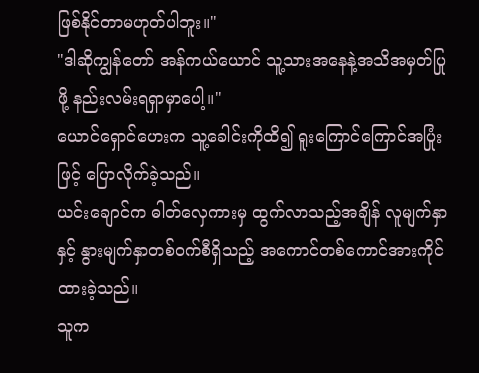ဖြစ်နိုင်တာမဟုတ်ပါဘူး။"
"ဒါဆိုကျွန်တော် အန်ကယ်ယောင် သူ့သားအနေနဲ့အသိအမှတ်ပြုဖို့ နည်းလမ်းရရှာမှာပေါ့။"
ယောင်ရှောင်ဟေးက သူ့ခေါင်းကိုထိ၍ ရူးကြောင်ကြောင်အပြုံးဖြင့် ပြောလိုက်ခဲ့သည်။
ယင်းချောင်က ဓါတ်လှေကားမှ ထွက်လာသည့်အချိန် လူမျက်နှာနှင့် နွားမျက်နှာတစ်ဝက်စီရှိသည့် အကောင်တစ်ကောင်အားကိုင်ထားခဲ့သည်။
သူက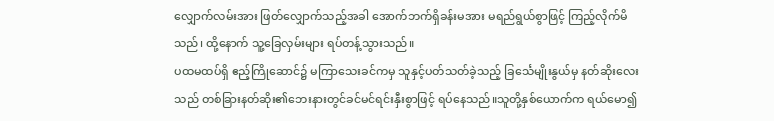လျှောက်လမ်းအား ဖြတ်လျှောက်သည့်အခါ အောက်ဘက်ရှိခန်းမအား မရည်ရွယ်စွာဖြင့် ကြည့်လိုက်မိသည်၊ ထို့နောက် သူ့ခြေလှမ်းများ ရပ်တန့်သွားသည်။
ပထမထပ်ရှိ ဧည့်ကြိုဆောင်၌ မကြာသေးခင်ကမှ သူနှင့်ပတ်သတ်ခဲ့သည့် ခြင်္သေမျိုးနွယ်မှ နတ်ဆိုးလေးသည် တစ်ခြားနတ်ဆိုး၏ဘေးနားတွင်ခင်မင်ရင်းနှီးစွာဖြင့် ရပ်နေသည်။သူတို့နှစ်ယောက်က ရယ်မော၍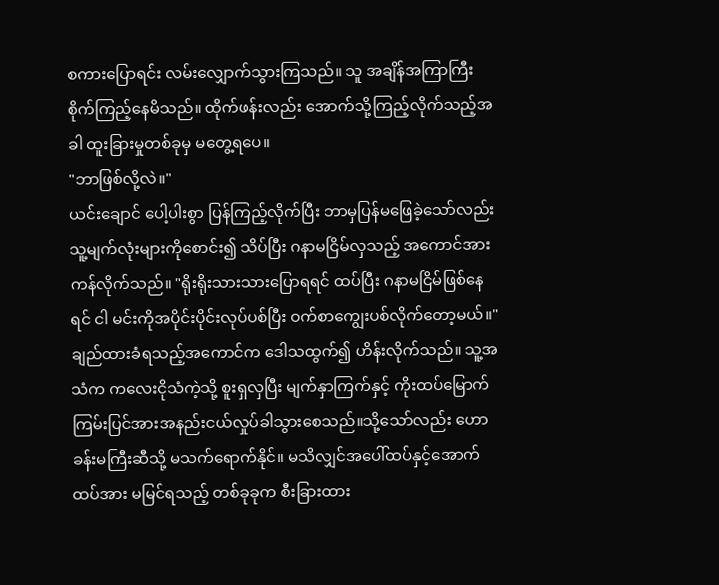စကားပြောရင်း လမ်းလျှောက်သွားကြသည်။ သူ အချိန်အကြာကြီး စိုက်ကြည့်နေမိသည်။ ထိုက်ဖန်းလည်း အောက်သို့ကြည့်လိုက်သည့်အခါ ထူးခြားမှုတစ်ခုမှ မတွေ့ရပေ။
"ဘာဖြစ်လို့လဲ။"
ယင်းချောင် ပေါ့ပါးစွာ ပြန်ကြည့်လိုက်ပြီး ဘာမှပြန်မဖြေခဲ့သော်လည်း သူ့မျက်လုံးများကိုစောင်း၍ သိပ်ပြီး ဂနာမငြိမ်လှသည့် အကောင်အား ကန်လိုက်သည်။ "ရိုးရိုးသားသားပြောရရင် ထပ်ပြီး ဂနာမငြိမ်ဖြစ်နေရင် ငါ မင်းကိုအပိုင်းပိုင်းလုပ်ပစ်ပြီး ဝက်စာကျွေးပစ်လိုက်တော့မယ်။"
ချည်ထားခံရသည့်အကောင်က ဒေါသထွက်၍ ဟိန်းလိုက်သည်။ သူ့အသံက ကလေးငိုသံကဲ့သို့ စူးရှလှပြီး မျက်နှာကြက်နှင့် ကိုးထပ်မြောက်ကြမ်းပြင်အားအနည်းငယ်လှုပ်ခါသွားစေသည်။သို့သော်လည်း ဟောခန်းမကြီးဆီသို့ မသက်ရောက်နိုင်။ မသိလျှင်အပေါ်ထပ်နှင့်အောက်ထပ်အား မမြင်ရသည့် တစ်ခုခုက စီးခြားထား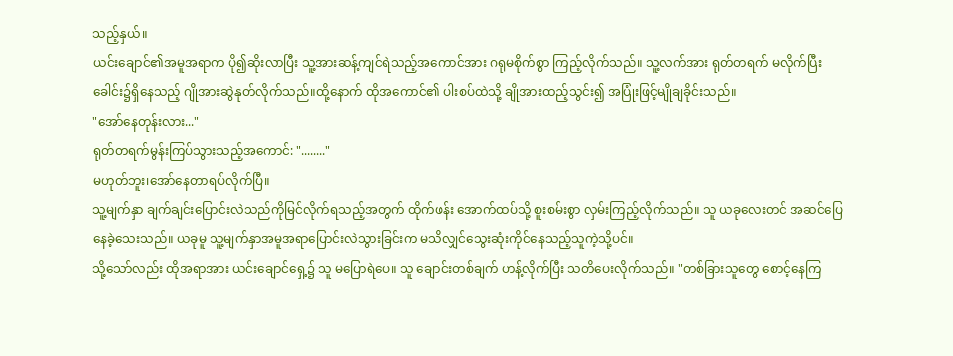သည့်နှယ်။
ယင်းချောင်၏အမူအရာက ပို၍ဆိုးလာပြီး သူ့အားဆန့်ကျင်ရဲသည့်အကောင်အား ဂရုမစိုက်စွာ ကြည့်လိုက်သည်။ သူ့လက်အား ရုတ်တရက် မလိုက်ပြီး ခေါင်း၌ရှိနေသည့် ဂျိုအားဆွဲနုတ်လိုက်သည်။ထို့နောက် ထိုအကောင်၏ ပါးစပ်ထဲသို့ ချိုအားထည့်သွင်း၍ အပြုံးဖြင့်မျိုချခိုင်းသည်။
"အော်နေတုန်းလား..."
ရုတ်တရက်မွန်းကြပ်သွားသည့်အကောင်: "........"
မဟုတ်ဘူး၊အော်နေတာရပ်လိုက်ပြီ။
သူ့မျက်နှာ ချက်ချင်းပြောင်းလဲသည်ကိုမြင်လိုက်ရသည့်အတွက် ထိုက်ဖန်း အောက်ထပ်သို့ စူးစမ်းစွာ လှမ်းကြည့်လိုက်သည်။ သူ ယခုလေးတင် အဆင်ပြေနေခဲ့သေးသည်။ ယခုမူ သူ့မျက်နှာအမူအရာပြောင်းလဲသွားခြင်းက မသိလျှင်သွေးဆုံးကိုင်နေသည့်သူကဲ့သို့ပင်။
သို့သော်လည်း ထိုအရာအား ယင်းချောင်ရှေ့၌ သူ မပြောရဲပေ။ သူ ချောင်းတစ်ချက် ဟန့်လိုက်ပြီး သတိပေးလိုက်သည်။ "တစ်ခြားသူတွေ စောင့်နေကြ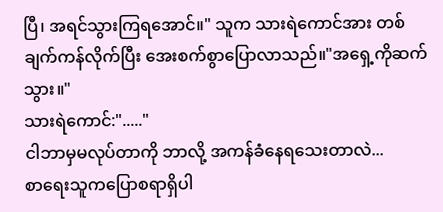ပြီ၊ အရင်သွားကြရအောင်။" သူက သားရဲကောင်အား တစ်ချက်ကန်လိုက်ပြီး အေးစက်စွာပြောလာသည်။"အရှေ့ကိုဆက်သွား။"
သားရဲကောင်:"....."
ငါဘာမှမလုပ်တာကို ဘာလို့ အကန်ခံနေရသေးတာလဲ...
စာရေးသူကပြောစရာရှိပါ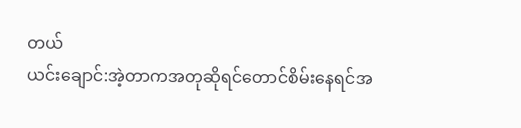တယ်
ယင်းချောင်:အဲ့တာကအတုဆိုရင်တောင်စိမ်းနေရင်အ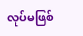လုပ်မဖြစ်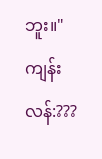ဘူး။"
ကျန်းလန်:???